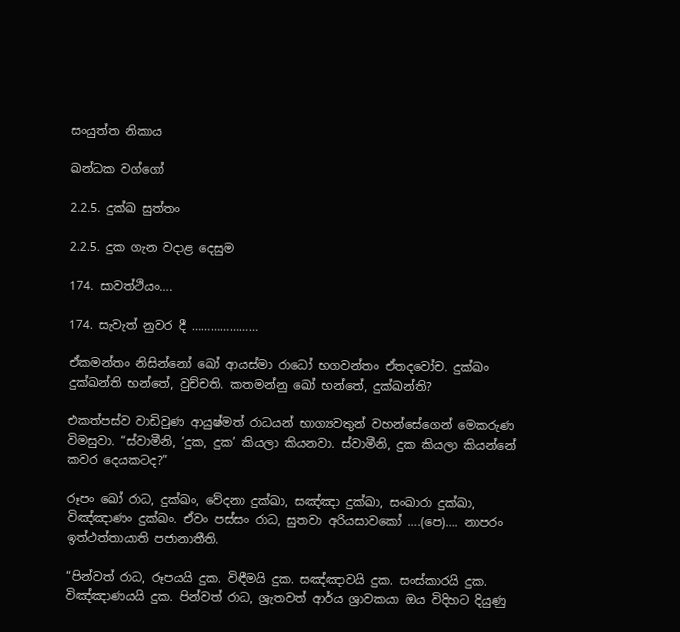සංයුත්ත නිකාය

ඛන්ධක වග්ගෝ

2.2.5. දුක්ඛ සුත්තං

2.2.5. දුක ගැන වදාළ දෙසුම

174. සාවත්ථියං….

174. සැවැත් නුවර දී …………………

ඒකමන්තං නිසින්නෝ ඛෝ ආයස්‌මා රාධෝ භගවන්‌තං ඒතදවෝච. දුක්‌ඛං දුක්‌ඛන්‌ති භන්තේ, වුච්‌චති. කතමන්නු ඛෝ භන්තේ, දුක්‌ඛන්‌ති?

එකත්පස්ව වාඩිවුණ ආයුෂ්මත් රාධයන් භාග්‍යවතුන් වහන්සේගෙන් මෙකරුණ විමසුවා. “ස්වාමීනි, ‘දුක, දුක’ කියලා කියනවා. ස්වාමීනි, දුක කියලා කියන්නේ කවර දෙයකටද?”

රූපං ඛෝ රාධ, දුක්‌ඛං, වේදනා දුක්‌ඛා, සඤ්‌ඤා දුක්‌ඛා, සංඛාරා දුක්‌ඛා, විඤ්‌ඤාණං දුක්‌ඛං. ඒවං පස්‌සං රාධ, සුතවා අරියසාවකෝ ….(පෙ)…. නාපරං ඉත්‌ථත්‌තායාති පජානාතීති.

“පින්වත් රාධ, රූපයයි දුක. විඳීමයි දුක. සඤ්ඤාවයි දුක. සංස්කාරයි දුක. විඤ්ඤාණයයි දුක. පින්වත් රාධ, ශ්‍රැතවත් ආර්ය ශ්‍රාවකයා ඔය විදිහට දියුණු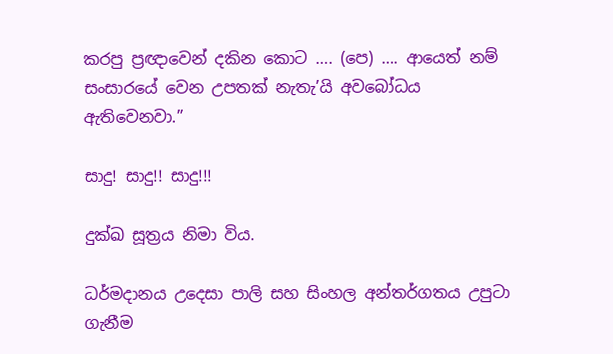කරපු ප්‍රඥාවෙන් දකින කොට …. (පෙ) …. ආයෙත් නම් සංසාරයේ වෙන උපතක් නැතැ’යි අවබෝධය ඇතිවෙනවා.”

සාදු! සාදු!! සාදු!!!

දුක්ඛ සූත්‍රය නිමා විය.

ධර්මදානය උදෙසා පාලි සහ සිංහල අන්තර්ගතය උපුටා ගැනීම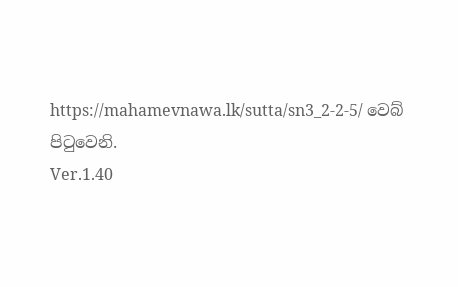https://mahamevnawa.lk/sutta/sn3_2-2-5/ වෙබ් පිටුවෙනි.
Ver.1.40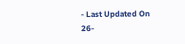- Last Updated On 26-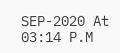SEP-2020 At 03:14 P.M